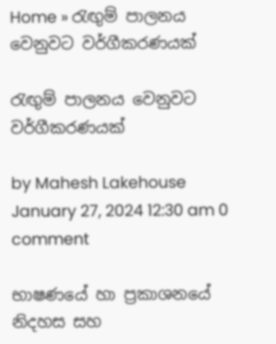Home » රැඟුම් පාලනය වෙනුවට වර්ගීකරණයක්

රැඟුම් පාලනය වෙනුවට වර්ගීකරණයක්

by Mahesh Lakehouse
January 27, 2024 12:30 am 0 comment

භාෂණයේ හා ප්‍රකාශනයේ නිදහස සහ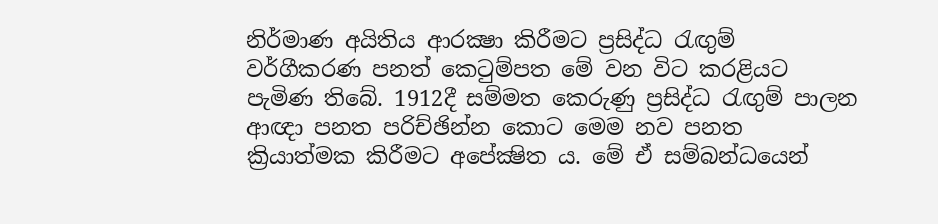නිර්මාණ අයිතිය ආරක්‍ෂා කිරීමට ප්‍රසිද්ධ රැඟුම් වර්ගීකරණ පනත් කෙටුම්පත මේ වන විට කරළියට පැමිණ තිබේ. 1912දී සම්මත කෙරුණු ප්‍රසිද්ධ රැඟුම් පාලන ආඥා පනත පරිච්ඡින්න කොට මෙම නව පනත ක්‍රියාත්මක කිරීමට අපේක්‍ෂිත ය. මේ ඒ සම්බන්ධයෙන්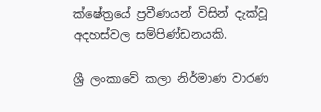ක්ෂේත්‍රයේ ප්‍රවීණයන් විසින් දැක්වූ අදහස්වල සම්පිණ්ඩනයකි.

ශ්‍රී ලංකාවේ කලා නිර්මාණ වාරණ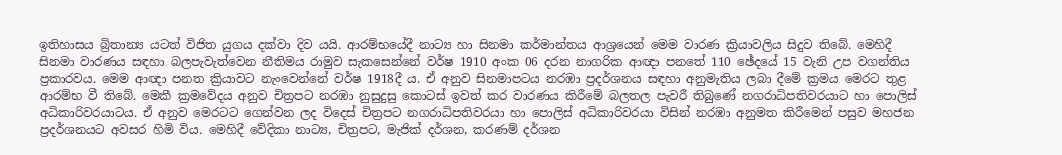ඉතිහාසය බ්‍රිතාන්‍ය යටත් විජිත යුගය දක්වා දිව යයි. ආරම්භයේදී නාට්‍ය හා සිනමා කර්මාන්තය ආශ්‍රයෙන් මෙම වාරණ ක්‍රියාවලිය සිදුව තිබේ. මෙහිදී සිනමා වාරණය සඳහා බලපැවැත්වෙන නීතිමය රාමුව සැකසෙන්නේ වර්ෂ 1910 අංක 06 දරන නාගරික ආඥා පනතේ 110 ඡේදයේ 15 වැනි උප වගන්තිය ප්‍රකාරවය. මෙම ආඥා පනත ක්‍රියාවට නැංවෙන්නේ වර්ෂ 1918දී ය. ඒ අනුව සිනමාපටය නරඹා ප්‍රදර්ශනය සඳහා අනුමැතිය ලබා දීමේ ක්‍රමය මෙරට තුළ ආරම්භ වී තිබේ. මෙකී ක්‍රමවේදය අනුව චිත්‍රපට නරඹා නුසුදුසු කොටස්‌ ඉවත් කර වාරණය කිරීමේ බලතල පැවරී තිබුණේ නගරාධිපතිවරයාට හා පොලිස්‌ අධිකාරිවරයාටය. ඒ අනුව මෙරටට ගෙන්වන ලද විදෙස්‌ චිත්‍රපට නගරාධිපතිවරයා හා පොලිස්‌ අධිකාරිවරයා විසින් නරඹා අනුමත කිරීමෙන් පසුව මහජන ප්‍රදර්ශනයට අවසර හිමි විය. මෙහිදී වේදිකා නාට්‍ය, චිත්‍රපට, මැජික්‌ දර්ශන, කරණම් දර්ශන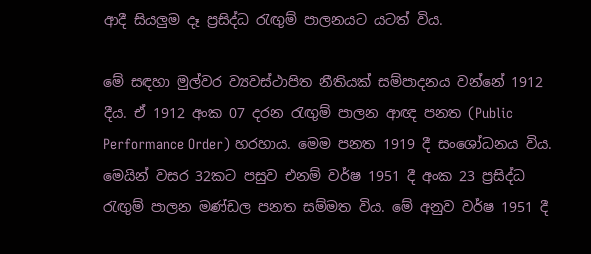ආදී සියලුම දෑ ප්‍රසිද්ධ රැඟුම් පාලනයට යටත් විය.

මේ සඳහා මුල්වර ව්‍යවස්‌ථාපිත නීතියක්‌ සම්පාදනය වන්නේ 1912 දීය. ඒ 1912 අංක 07 දරන රැඟුම් පාලන ආඥ පනත (Public Performance Order) හරහාය. මෙම පනත 1919 දී සංශෝධනය විය. මෙයින් වසර 32කට පසුව එනම් වර්ෂ 1951 දී අංක 23 ප්‍රසිද්ධ රැඟුම් පාලන මණ්‌ඩල පනත සම්මත විය. මේ අනුව වර්ෂ 1951 දී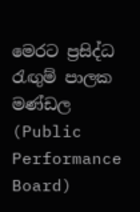මෙරට ප්‍රසිද්ධ රැඟුම් පාලක මණ්‌ඩල (Public Performance Board)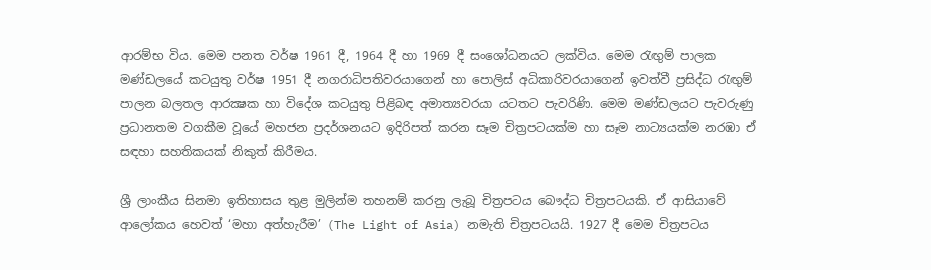ආරම්භ විය. මෙම පනත වර්ෂ 1961 දී, 1964 දී හා 1969 දී සංශෝධනයට ලක්‌විය. මෙම රැඟුම් පාලක මණ්‌ඩලයේ කටයුතු වර්ෂ 1951 දී නගරාධිපතිවරයාගෙන් හා පොලිස්‌ අධිකාරිවරයාගෙන් ඉවත්වී ප්‍රසිද්ධ රැඟුම් පාලන බලතල ආරක්‍ෂක හා විදේශ කටයුතු පිළිබඳ අමාත්‍යවරයා යටතට පැවරිණි. මෙම මණ්‌ඩලයට පැවරුණු ප්‍රධානතම වගකීම වූයේ මහජන ප්‍රදර්ශනයට ඉදිරිපත් කරන සෑම චිත්‍රපටයක්‌ම හා සෑම නාට්‍යයක්‌ම නරඹා ඒ සඳහා සහතිකයක්‌ නිකුත් කිරීමය.

ශ්‍රී ලාංකීය සිනමා ඉතිහාසය තුළ මුලින්ම තහනම් කරනු ලැබූ චිත්‍රපටය බෞද්ධ චිත්‍රපටයකි. ඒ ආසියාවේ ආලෝකය හෙවත් ‘මහා අත්හැරීම’ (The Light of Asia) නමැති චිත්‍රපටයයි. 1927 දී මෙම චිත්‍රපටය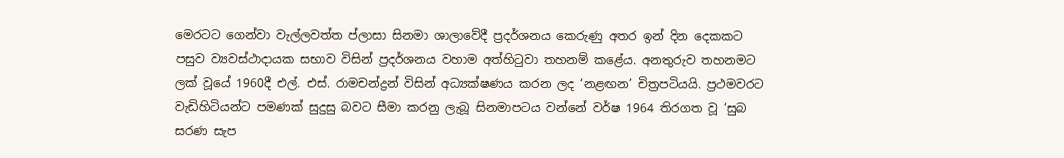මෙරටට ගෙන්වා වැල්ලවත්ත ප්ලාසා සිනමා ශාලාවේදී ප්‍රදර්ශනය කෙරුණු අතර ඉන් දින දෙකකට පසුව ව්‍යවස්‌ථාදායක සභාව විසින් ප්‍රදර්ශනය වහාම අත්හිටුවා තහනම් කළේය. අනතුරුව තහනමට ලක් වූයේ 1960දී එල්. එස්. රාමචන්ද්‍රන් විසින් අධ්‍යක්ෂණය කරන ලද ‘නළඟන’ චිත්‍රපටියයි. ප්‍රථමවරට වැඩිහිටියන්ට පමණක්‌ සුදුසු බවට සීමා කරනු ලැබූ සිනමාපටය වන්නේ වර්ෂ 1964 තිරගත වූ ‘සුබ සරණ සැප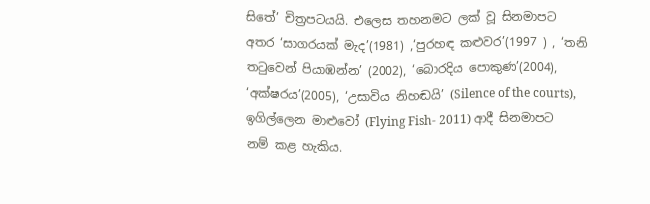සිතේ’ චිත්‍රපටයයි. එලෙස තහනමට ලක් වූ සිනමාපට අතර ‘සාගරයක් මැද’(1981) ,‘පුරහඳ කළුවර’(1997 ) , ‘තනි තටුවෙන් පියාඹන්න’ (2002), ‘බොරදිය පොකුණ’(2004), ‘අක්ෂරය’(2005), ‘උසාවිය නිහඬයි’ (Silence of the courts), ඉගිල්ලෙන මාළුවෝ (Flying Fish- 2011) ආදී සිනමාපට නම් කළ හැකිය.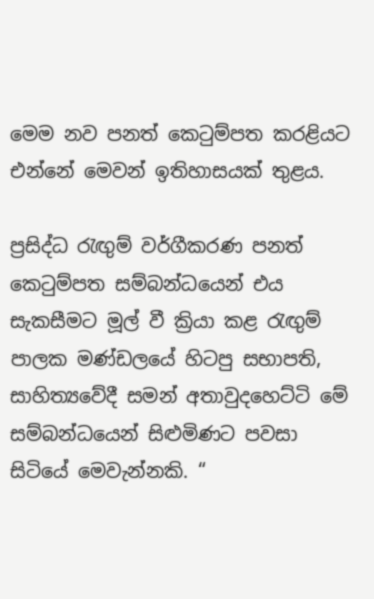මෙම නව පනත් කෙටුම්පත කරළියට එන්නේ මෙවන් ඉතිහාසයක් තුළය.

ප්‍රසිද්ධ රැඟුම් වර්ගීකරණ පනත් කෙටුම්පත සම්බන්ධයෙන් එය සැකසීමට මූල් වී ක්‍රියා කළ රැඟුම් පාලක මණ්ඩලයේ හිටපු සභාපති, සාහිත්‍යවේදී සමන් අතාවුදහෙට්ටි මේ සම්බන්ධයෙන් සිළුමිණට පවසා සිටියේ මෙවැන්නකි. “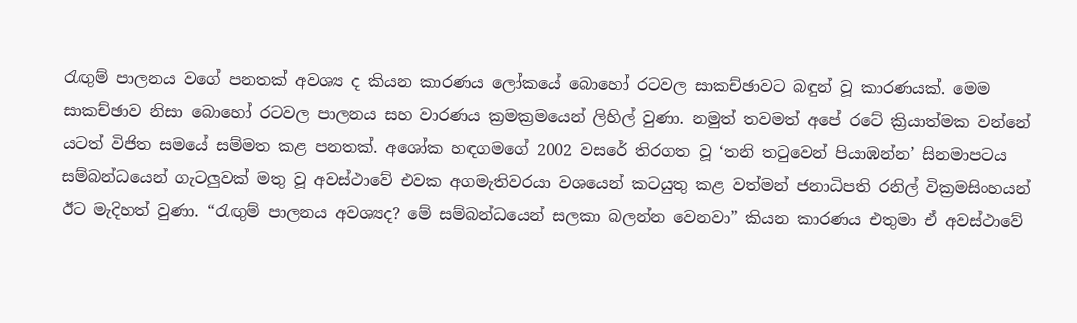රැඟුම් පාලනය වගේ පනතක් අවශ්‍ය ද කියන කාරණය ලෝකයේ බොහෝ රටවල සාකච්ඡාවට බඳුන් වූ කාරණයක්. මෙම සාකච්ඡාව නිසා බොහෝ රටවල පාලනය සහ වාරණය ක්‍රමක්‍රමයෙන් ලිහිල් වුණා. නමුත් තවමත් අපේ රටේ ක්‍රියාත්මක වන්නේ යටත් විජිත සමයේ සම්මත කළ පනතක්. අශෝක හඳගමගේ 2002 වසරේ තිරගත වූ ‘තනි තටුවෙන් පියාඹන්න’ සිනමාපටය සම්බන්ධයෙන් ගැටලුවක් මතු වූ අවස්ථාවේ එවක අගමැතිවරයා වශයෙන් කටයුතු කළ වත්මන් ජනාධිපති රනිල් වික්‍රමසිංහයන් ඊට මැදිහත් වුණා. “රැඟුම් පාලනය අවශ්‍යද? මේ සම්බන්ධයෙන් සලකා බලන්න වෙනවා” කියන කාරණය එතුමා ඒ අවස්ථාවේ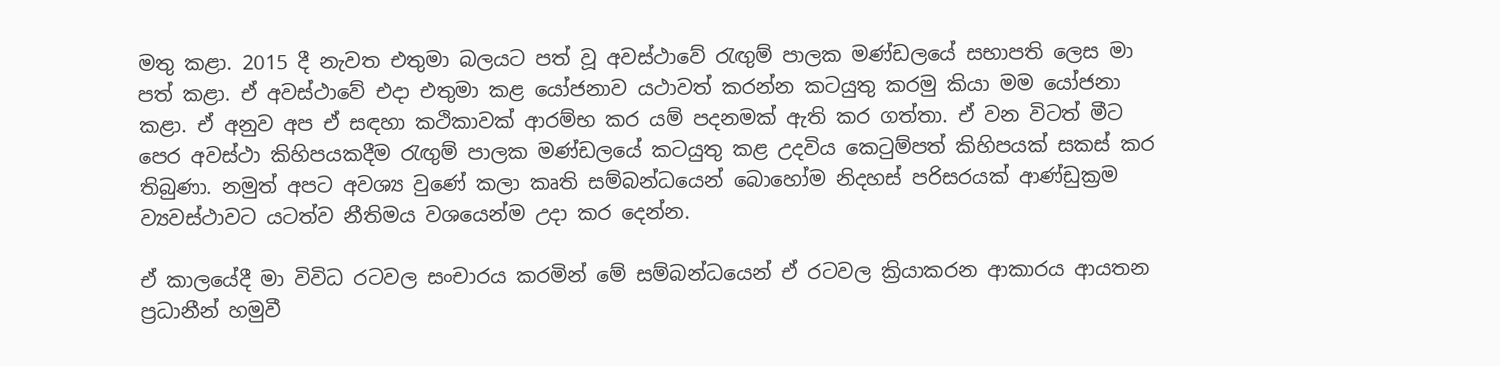මතු කළා. 2015 දී නැවත එතුමා බලයට පත් වූ අවස්ථාවේ රැඟුම් පාලක මණ්ඩලයේ සභාපති ලෙස මා පත් කළා. ඒ අවස්ථාවේ එදා එතුමා කළ යෝජනාව යථාවත් කරන්න කටයුතු කරමු කියා මම යෝජනා කළා. ඒ අනුව අප ඒ සඳහා කථිකාවක් ආරම්භ කර යම් පදනමක් ඇති කර ගත්තා. ඒ වන විටත් මීට පෙර අවස්ථා කිහිපයකදීම රැඟුම් පාලක මණ්ඩලයේ කටයුතු කළ උදවිය කෙටුම්පත් කිහිපයක් සකස් කර තිබුණා. නමුත් අපට අවශ්‍ය වුණේ කලා කෘති සම්බන්ධයෙන් බොහෝම නිදහස් පරිසරයක් ආණ්ඩුක්‍රම ව්‍යවස්ථාවට යටත්ව නීතිමය වශයෙන්ම උදා කර දෙන්න.

ඒ කාලයේදී මා විවිධ රටවල සංචාරය කරමින් මේ සම්බන්ධයෙන් ඒ රටවල ක්‍රියාකරන ආකාරය ආයතන ප්‍රධානීන් හමුවී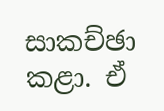සාකච්ඡා කළා. ඒ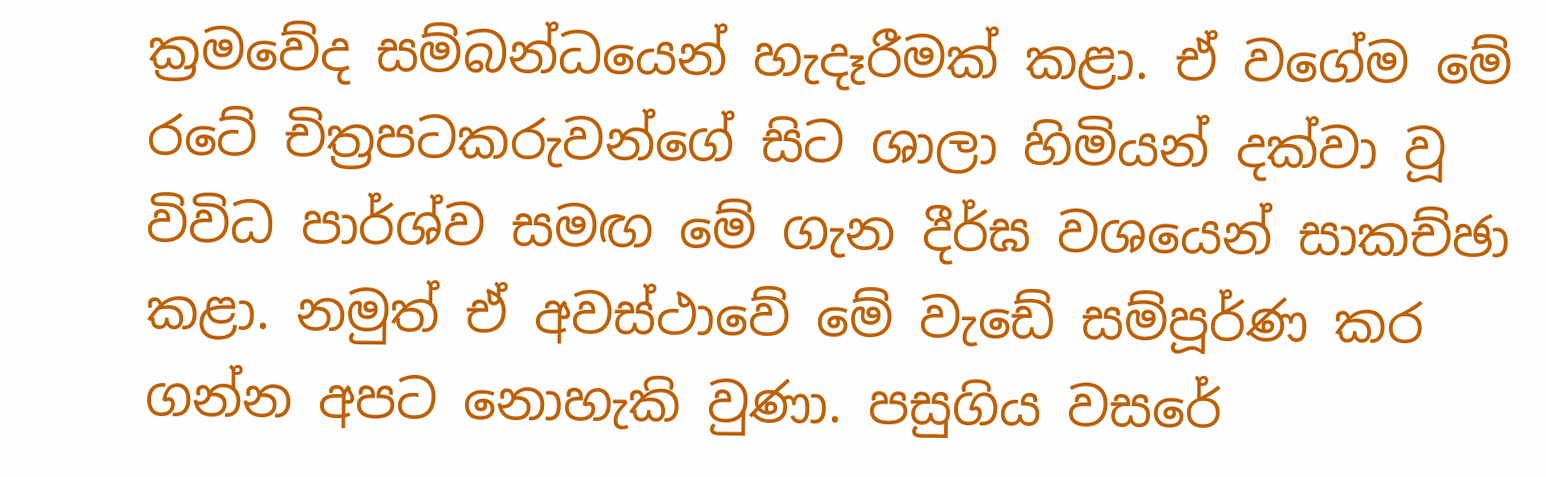ක්‍රමවේද සම්බන්ධයෙන් හැදෑරීමක් කළා. ඒ වගේම මේ රටේ චිත්‍රපටකරුවන්ගේ සිට ශාලා හිමියන් දක්වා වූ විවිධ පාර්ශ්ව සමඟ මේ ගැන දීර්ඝ වශයෙන් සාකච්ඡා කළා. නමුත් ඒ අවස්ථාවේ මේ වැඩේ සම්පූර්ණ කර ගන්න අපට නොහැකි වුණා. පසුගිය වසරේ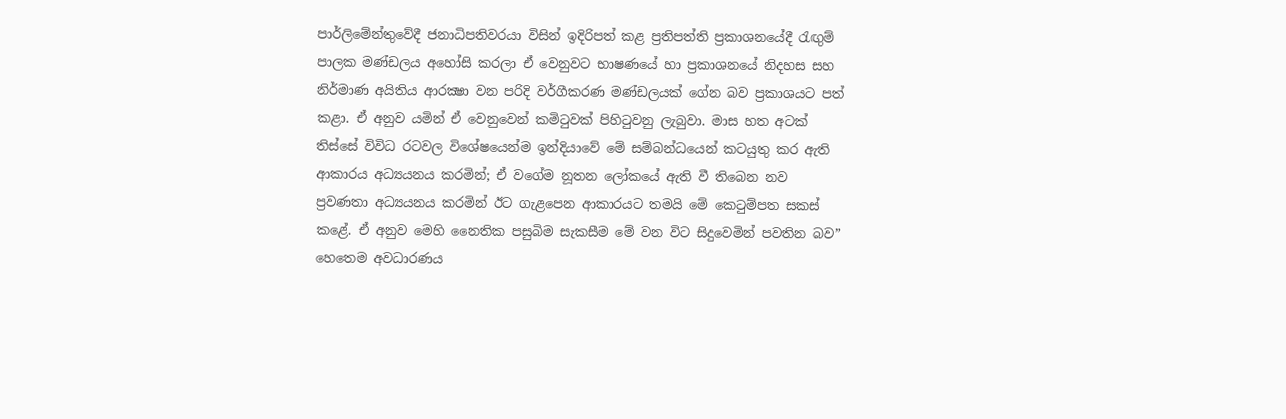පාර්ලිමේන්තුවේදී ජනාධිපතිවරයා විසින් ඉදිරිපත් කළ ප්‍රතිපත්ති ප්‍රකාශනයේදී රැඟුම් පාලක මණ්ඩලය අහෝසි කරලා ඒ වෙනුවට භාෂණයේ හා ප්‍රකාශනයේ නිදහස සහ නිර්මාණ අයිතිය ආරක්‍ෂා වන පරිදි වර්ගීකරණ මණ්ඩලයක් ගේන බව ප්‍රකාශයට පත් කළා. ඒ අනුව යමින් ඒ වෙනුවෙන් කමිටුවක් පිහිටුවනු ලැබුවා. මාස හත අටක් තිස්සේ විවිධ රටවල විශේෂයෙන්ම ඉන්දියාවේ මේ සම්බන්ධයෙන් කටයුතු කර ඇති ආකාරය අධ්‍යයනය කරමින්; ඒ වගේම නූතන ලෝකයේ ඇති වී තිබෙන නව ප්‍රවණතා අධ්‍යයනය කරමින් ඊට ගැළපෙන ආකාරයට තමයි මේ කෙටුම්පත සකස් කළේ. ඒ අනුව මෙහි නෛතික පසුබිම සැකසීම මේ වන විට සිදුවෙමින් පවතින බව” හෙතෙම අවධාරණය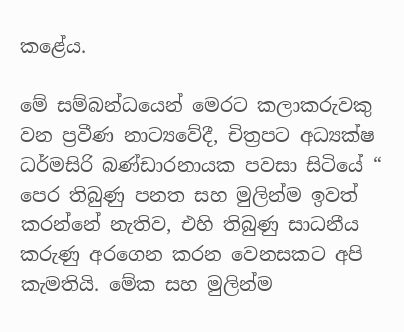කළේය.

මේ සම්බන්ධයෙන් මෙරට කලාකරුවකු වන ප්‍රවීණ නාට්‍යවේදී, චිත්‍රපට අධ්‍යක්ෂ ධර්මසිරි බණ්ඩාරනායක පවසා සිටියේ “ පෙර තිබුණු පනත සහ මුලින්ම ඉවත් කරන්නේ නැතිව, එහි තිබුණු සාධනීය කරුණු අරගෙන කරන වෙනසකට අපි කැමතියි. මේක සහ මුලින්ම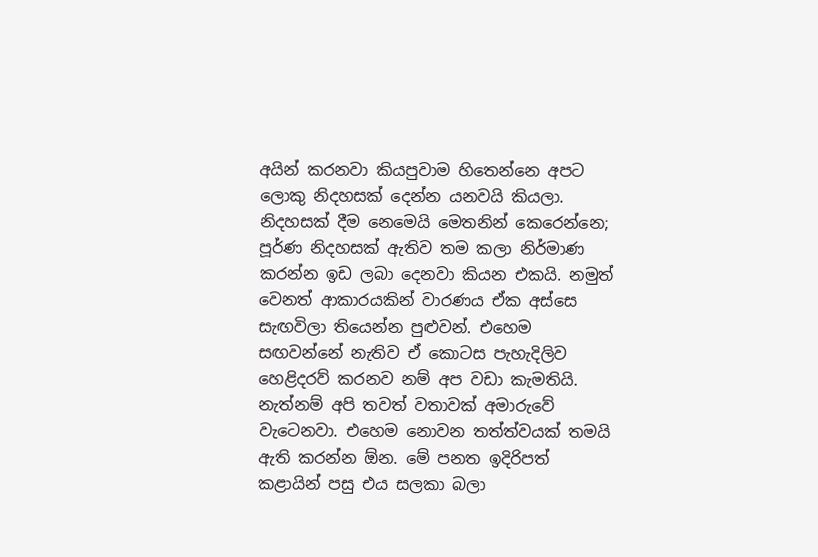අයින් කරනවා කියපුවාම හිතෙන්නෙ අපට ලොකු නිදහසක් දෙන්න යනවයි කියලා. නිදහසක් දීම නෙමෙයි මෙතනින් කෙරෙන්නෙ; පූර්ණ නිදහසක් ඇතිව තම කලා නිර්මාණ කරන්න ඉඩ ලබා දෙනවා කියන එකයි. නමුත් වෙනත් ආකාරයකින් වාරණය ඒක අස්සෙ සැඟවිලා තියෙන්න පුළුවන්. එහෙම සඟවන්නේ නැතිව ඒ කොටස පැහැදිලිව හෙළිදරව් කරනව නම් අප වඩා කැමතියි. නැත්නම් අපි තවත් වතාවක් අමාරුවේ වැටෙනවා. එහෙම නොවන තත්ත්වයක් තමයි ඇති කරන්න ඕන. මේ පනත ඉදිරිපත් කළායින් පසු එය සලකා බලා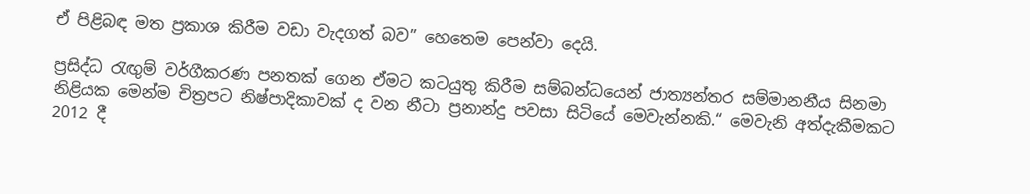ඒ පිළිබඳ මත ප්‍රකාශ කිරීම වඩා වැදගත් බව” හෙතෙම පෙන්වා දෙයි.

ප්‍රසිද්ධ රැඟුම් වර්ගීකරණ පනතක් ගෙන ඒමට කටයුතු කිරීම සම්බන්ධයෙන් ජාත්‍යන්තර සම්මානනීය සිනමා නිළියක මෙන්ම චිත්‍රපට නිෂ්පාදිකාවක් ද වන නීටා ප්‍රනාන්දු පවසා සිටියේ මෙවැන්නකි.“ මෙවැනි අත්දැකීමකට 2012 දී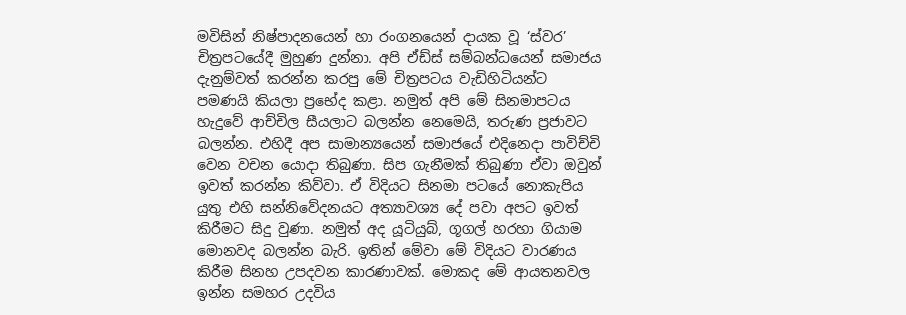මවිසින් නිෂ්පාදනයෙන් හා රංගනයෙන් දායක වූ ‘ස්වර’ චිත්‍රපටයේදී මුහුණ දුන්නා. අපි ඒඩ්ස් සම්බන්ධයෙන් සමාජය දැනුම්වත් කරන්න කරපු මේ චිත්‍රපටය වැඩිහිටියන්ට පමණයි කියලා ප්‍රභේද කළා. නමුත් අපි මේ සිනමාපටය හැදුවේ ආච්චිල සීයලාට බලන්න නෙමෙයි, තරුණ ප්‍රජාවට බලන්න. එහිදී අප සාමාන්‍යයෙන් සමාජයේ එදිනෙදා පාවිච්චි වෙන වචන යොදා තිබුණා. සිප ගැනීමක් තිබුණා ඒවා ඔවුන් ඉවත් කරන්න කිව්වා. ඒ විදියට සිනමා පටයේ නොකැපිය යුතු එහි සන්නිවේදනයට අත්‍යාවශ්‍ය දේ පවා අපට ඉවත් කිරීමට සිදු වුණා. නමුත් අද යූටියුබ්, ගූගල් හරහා ගියාම මොනවද බලන්න බැරි. ඉතින් මේවා මේ විදියට වාරණය කිරීම සිනහ උපදවන කාරණාවක්. මොකද මේ ආයතනවල ඉන්න සමහර උදවිය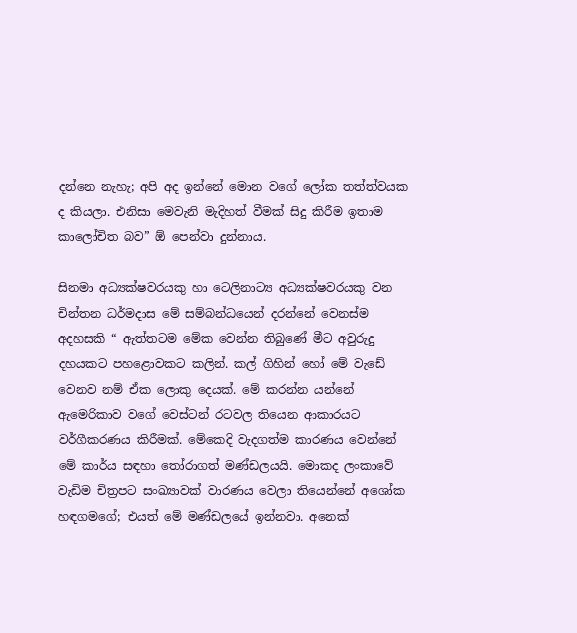දන්නෙ නැහැ; අපි අද ඉන්නේ මොන වගේ ලෝක තත්ත්වයක ද කියලා. එනිසා මෙවැනි මැදිහත් වීමක් සිදු කිරීම ඉතාම කාලෝචිත බව” ඕ පෙන්වා දුන්නාය.

සිනමා අධ්‍යක්ෂවරයකු හා ටෙලිනාට්‍ය අධ්‍යක්ෂවරයකු වන චින්තන ධර්මදාස මේ සම්බන්ධයෙන් දරන්නේ වෙනස්ම අදහසකි “ ඇත්තටම මේක වෙන්න තිබුණේ මීට අවුරුදු දහයකට පහළොවකට කලින්. කල් ගිහින් හෝ මේ වැඩේ වෙනව නම් ඒක ලොකු දෙයක්. මේ කරන්න යන්නේ ඇමෙරිකාව වගේ වෙස්ටන් රටවල තියෙන ආකාරයට වර්ගීකරණය කිරීමක්. මේකෙදි වැදගත්ම කාරණය වෙන්නේ මේ කාර්ය සඳහා තෝරාගත් මණ්ඩලයයි. මොකද ලංකාවේ වැඩිම චිත්‍රපට සංඛ්‍යාවක් වාරණය වෙලා තියෙන්නේ අශෝක හඳගමගේ; එයත් මේ මණ්ඩලයේ ඉන්නවා. අනෙක්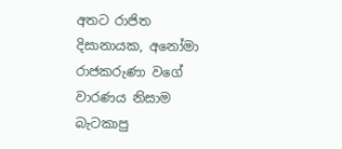අතට රාජිත දිසානායක, අනෝමා රාජකරුණා වගේ වාරණය නිසාම බැටකාපු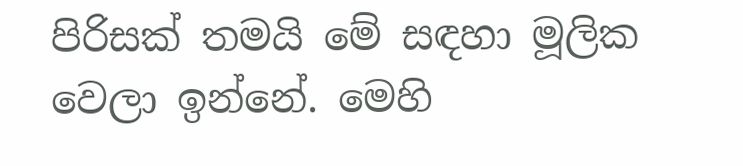පිරිසක් තමයි මේ සඳහා මූලික වෙලා ඉන්නේ. මෙහි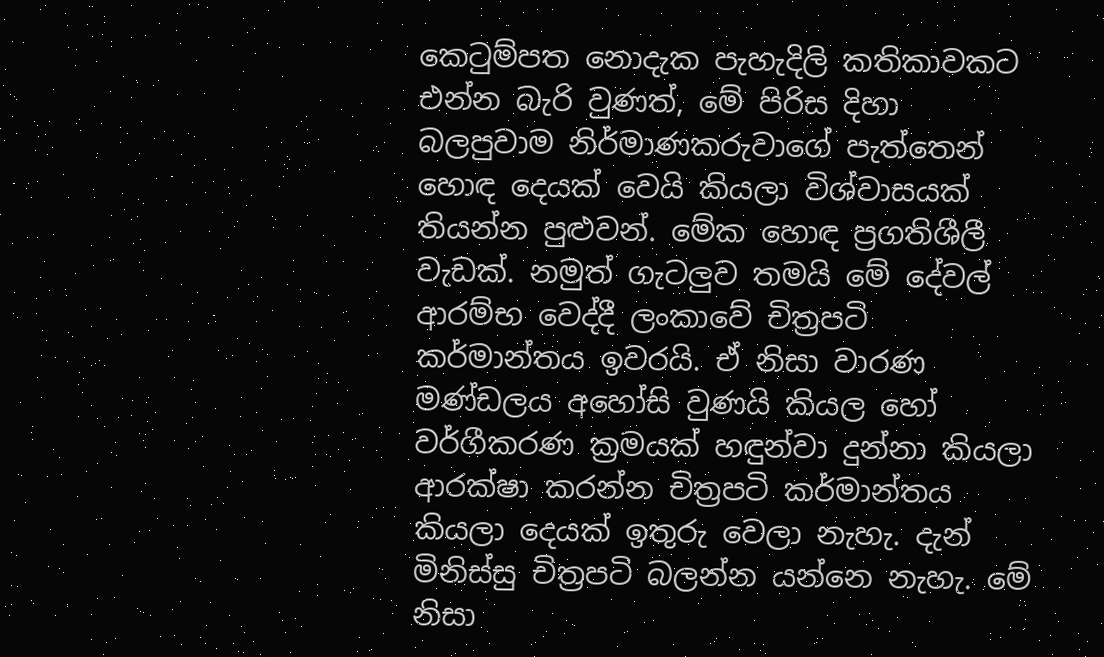කෙටුම්පත නොදැක පැහැදිලි කතිකාවකට එන්න බැරි වුණත්, මේ පිරිස දිහා බලපුවාම නිර්මාණකරුවාගේ පැත්තෙන් හොඳ දෙයක් වෙයි කියලා විශ්වාසයක් තියන්න පුළුවන්. මේක හොඳ ප්‍රගතිශීලී වැඩක්. නමුත් ගැටලුව තමයි මේ දේවල් ආරම්භ වෙද්දී ලංකාවේ චිත්‍රපටි කර්මාන්තය ඉවරයි. ඒ නිසා වාරණ මණ්ඩලය අහෝසි වුණයි කියල හෝ වර්ගීකරණ ක්‍රමයක් හඳුන්වා දුන්නා කියලා ආරක්ෂා කරන්න චිත්‍රපටි කර්මාන්තය කියලා දෙයක් ඉතුරු වෙලා නැහැ. දැන් මිනිස්සු චිත්‍රපටි බලන්න යන්නෙ නැහැ. මේ නිසා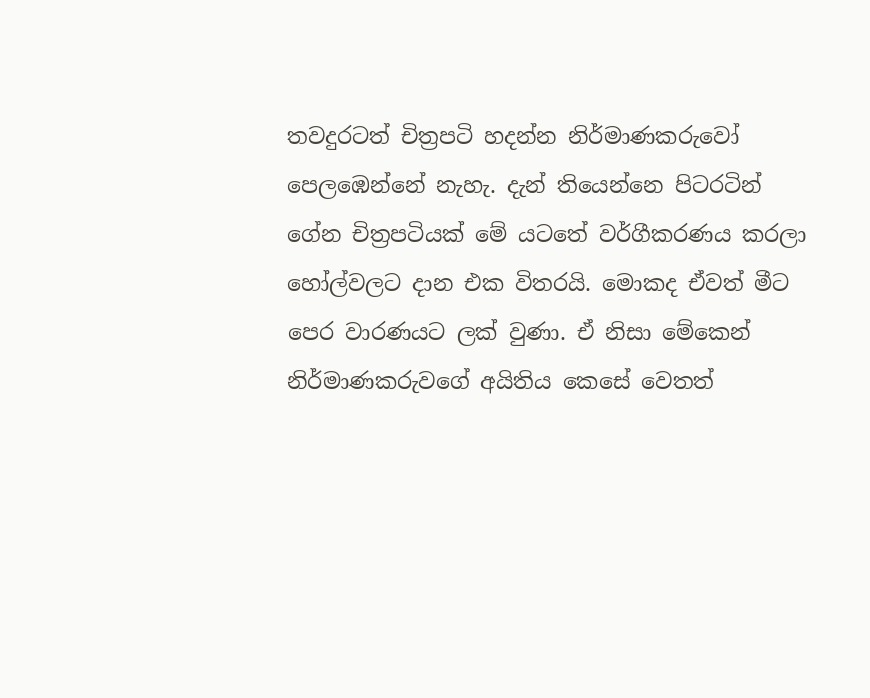තවදුරටත් චිත්‍රපටි හදන්න නිර්මාණකරුවෝ පෙලඹෙන්නේ නැහැ. දැන් තියෙන්නෙ පිටරටින් ගේන චිත්‍රපටියක් මේ යටතේ වර්ගීකරණය කරලා හෝල්වලට දාන එක විතරයි. මොකද ඒවත් මීට පෙර වාරණයට ලක් වුණා. ඒ නිසා මේකෙන් නිර්මාණකරුවගේ අයිතිය කෙසේ වෙතත්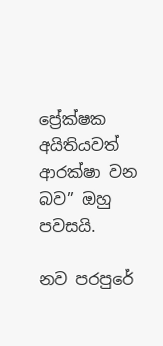ප්‍රේක්ෂක අයිතියවත් ආරක්ෂා වන බව” ඔහු පවසයි.

නව පරපුරේ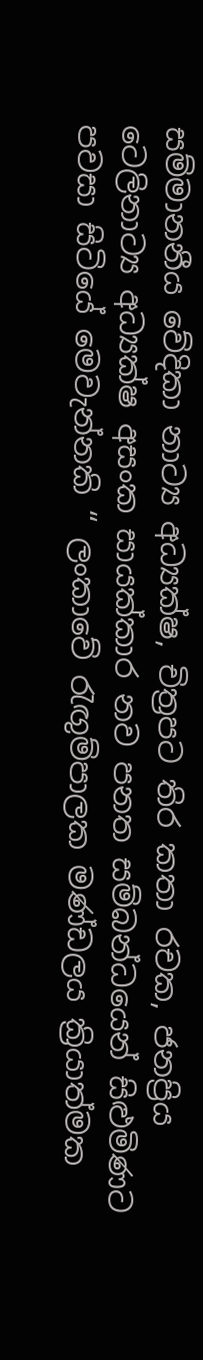සම්මානනීය වේදිකා නාට්‍ය අධ්‍යක්ෂ, චිත්‍රපට තිර කතා රචක, ජනප්‍රිය ටෙලිනාට්‍ය අධ්‍යක්ෂ අසංක සායක්කාර නව පනත සම්බන්ධයෙන් සිළුමිණට පවසා සිටියේ මෙවැන්නකි “ ලංකාවේ රැඟුම්පාලක මණ්ඩලය ක්‍රියාත්මක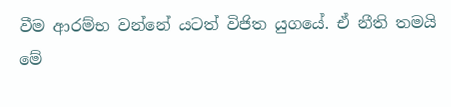වීම ආරම්භ වන්නේ යටත් විජිත යුගයේ. ඒ නීති තමයි මේ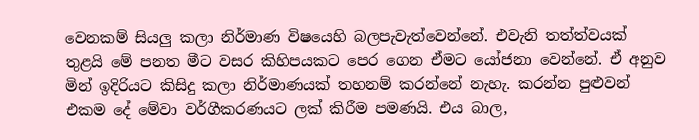වෙනකම් සියලු කලා නිර්මාණ විෂයෙහි බලපැවැත්වෙන්නේ. එවැනි තත්ත්වයක් තුළයි මේ පනත මීට වසර කිහිපයකට පෙර ගෙන ඒමට යෝජනා වෙන්නේ. ඒ අනුව මින් ඉදිරියට කිසිදු කලා නිර්මාණයක් තහනම් කරන්නේ නැහැ. කරන්න පුළුවන් එකම දේ මේවා වර්ගීකරණයට ලක් කිරීම පමණයි. එය බාල,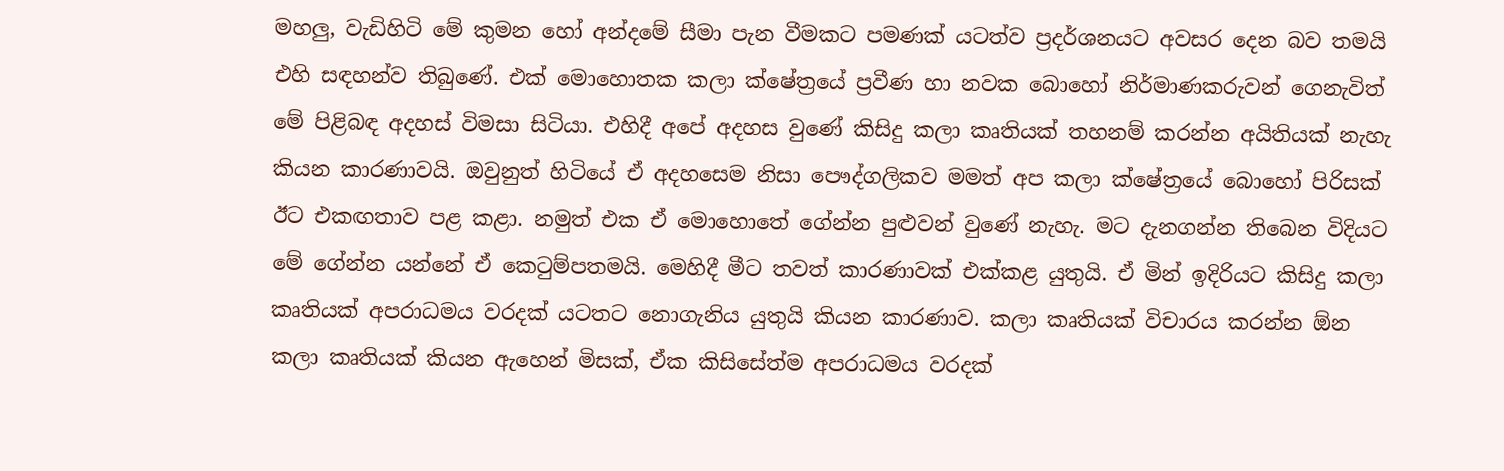මහලු, වැඩිහිටි මේ කුමන හෝ අන්දමේ සීමා පැන වීමකට පමණක් යටත්ව ප්‍රදර්ශනයට අවසර දෙන බව තමයි එහි සඳහන්ව තිබුණේ. එක් මොහොතක කලා ක්ෂේත්‍රයේ ප්‍රවීණ හා නවක බොහෝ නිර්මාණකරුවන් ගෙනැවිත් මේ පිළිබඳ අදහස් විමසා සිටියා. එහිදී අපේ අදහස වුණේ කිසිදු කලා කෘතියක් තහනම් කරන්න අයිතියක් නැහැ කියන කාරණාවයි. ඔවුනුත් හිටියේ ඒ අදහසෙම නිසා පෞද්ගලිකව මමත් අප කලා ක්ෂේත්‍රයේ බොහෝ පිරිසක් ඊට එකඟතාව පළ කළා. නමුත් එක ඒ මොහොතේ ගේන්න පුළුවන් වුණේ නැහැ. මට දැනගන්න තිබෙන විදියට මේ ගේන්න යන්නේ ඒ කෙටුම්පතමයි. මෙහිදී මීට තවත් කාරණාවක් එක්කළ යුතුයි. ඒ මින් ඉදිරියට කිසිදු කලා කෘතියක් අපරාධමය වරදක් යටතට නොගැනිය යුතුයි කියන කාරණාව. කලා කෘතියක් විචාරය කරන්න ඕන කලා කෘතියක් කියන ඇහෙන් මිසක්, ඒක කිසිසේත්ම අපරාධමය වරදක්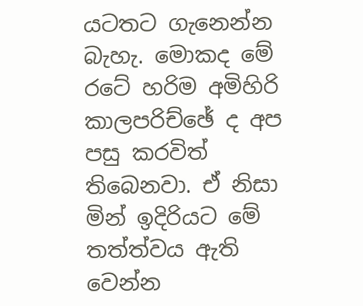යටතට ගැනෙන්න බැහැ. මොකද මේ රටේ හරිම අමිහිරි කාලපරිච්ඡේ ද අප පසු කරවිත් තිබෙනවා. ඒ නිසා මින් ඉදිරියට මේ තත්ත්වය ඇති වෙන්න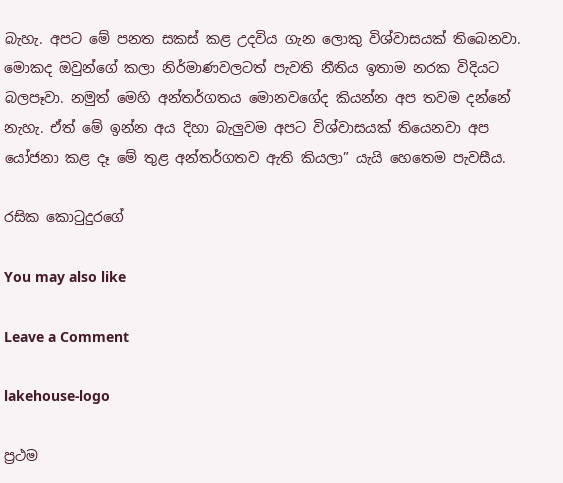බැහැ. අපට මේ පනත සකස් කළ උදවිය ගැන ලොකු විශ්වාසයක් තිබෙනවා. මොකද ඔවුන්ගේ කලා නිර්මාණවලටත් පැවති නීතිය ඉතාම නරක විදියට බලපෑවා. නමුත් මෙහි අන්තර්ගතය මොනවගේද කියන්න අප තවම දන්නේ නැහැ. ඒත් මේ ඉන්න අය දිහා බැලුවම අපට විශ්වාසයක් තියෙනවා අප යෝජනා කළ දෑ මේ තුළ අන්තර්ගතව ඇති කියලා” යැයි හෙතෙම පැවසීය.

රසික කොටුදුරගේ

You may also like

Leave a Comment

lakehouse-logo

ප්‍රථම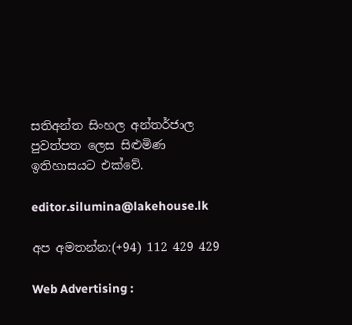සතිඅන්ත සිංහල අන්තර්ජාල පුවත්පත ලෙස සිළුමිණ ඉතිහාසයට එක්වේ.

editor.silumina@lakehouse.lk

අප අමතන්න:(+94) 112 429 429

Web Advertising :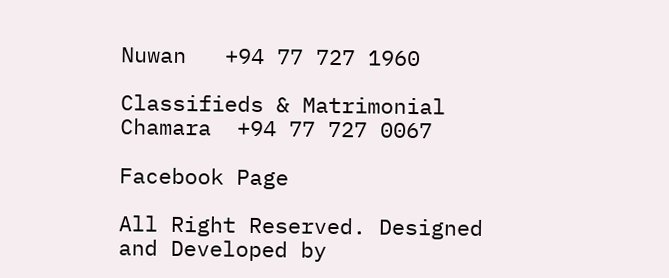Nuwan   +94 77 727 1960

Classifieds & Matrimonial
Chamara  +94 77 727 0067

Facebook Page

All Right Reserved. Designed and Developed by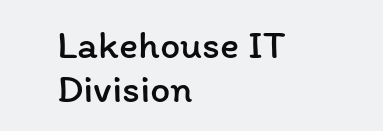Lakehouse IT Division